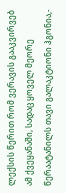ლექსის წერით რომ ვერავის გააკვირვებ ამ ქვეყანაში, სადაც ყოველ მეორე წერაატანილს თავი გალაკტიონი ჰგონია,-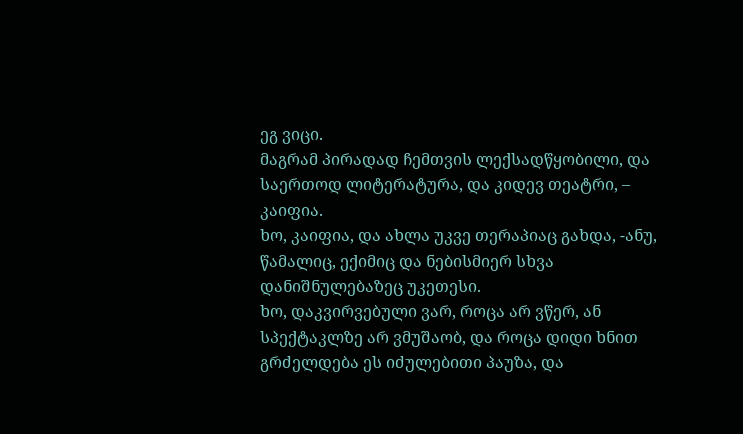ეგ ვიცი.
მაგრამ პირადად ჩემთვის ლექსადწყობილი, და საერთოდ ლიტერატურა, და კიდევ თეატრი, – კაიფია.
ხო, კაიფია, და ახლა უკვე თერაპიაც გახდა, -ანუ, წამალიც, ექიმიც და ნებისმიერ სხვა დანიშნულებაზეც უკეთესი.
ხო, დაკვირვებული ვარ, როცა არ ვწერ, ან სპექტაკლზე არ ვმუშაობ, და როცა დიდი ხნით გრძელდება ეს იძულებითი პაუზა, და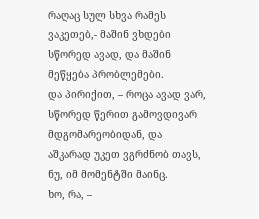რაღაც სულ სხვა რამეს ვაკეთებ,- მაშინ ვხდები სწორედ ავად, და მაშინ მეწყება პრობლემები.
და პირიქით, – როცა ავად ვარ, სწორედ წერით გამოვდივარ მდგომარეობიდან, და აშკარად უკეთ ვგრძნობ თავს, ნუ, იმ მომენტში მაინც.
ხო, რა, –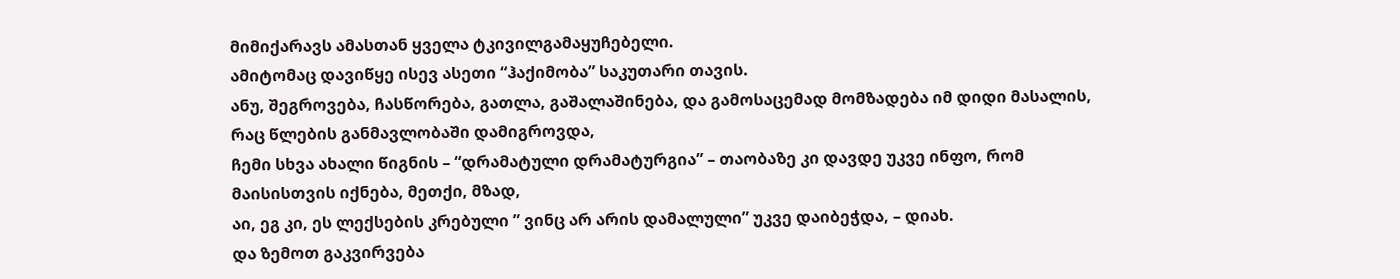მიმიქარავს ამასთან ყველა ტკივილგამაყუჩებელი.
ამიტომაც დავიწყე ისევ ასეთი “ჰაქიმობა” საკუთარი თავის.
ანუ, შეგროვება, ჩასწორება, გათლა, გაშალაშინება, და გამოსაცემად მომზადება იმ დიდი მასალის, რაც წლების განმავლობაში დამიგროვდა,
ჩემი სხვა ახალი წიგნის – “დრამატული დრამატურგია” – თაობაზე კი დავდე უკვე ინფო, რომ მაისისთვის იქნება, მეთქი, მზად,
აი, ეგ კი, ეს ლექსების კრებული ” ვინც არ არის დამალული” უკვე დაიბეჭდა, – დიახ.
და ზემოთ გაკვირვება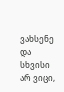ვახსენე და სხვისი არ ვიცი,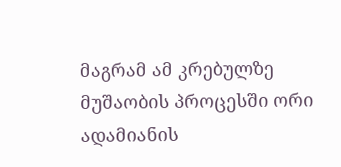მაგრამ ამ კრებულზე მუშაობის პროცესში ორი ადამიანის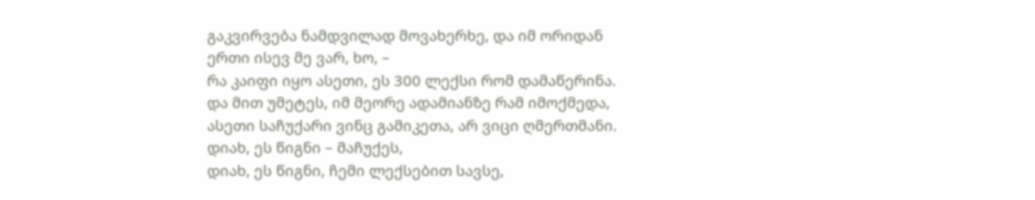გაკვირვება ნამდვილად მოვახერხე, და იმ ორიდან ერთი ისევ მე ვარ, ხო, –
რა კაიფი იყო ასეთი, ეს 300 ლექსი რომ დამაწერინა.
და მით უმეტეს, იმ მეორე ადამიანზე რამ იმოქმედა, ასეთი საჩუქარი ვინც გამიკეთა, არ ვიცი ღმერთმანი.
დიახ, ეს წიგნი – მაჩუქეს,
დიახ, ეს წიგნი, ჩემი ლექსებით სავსე,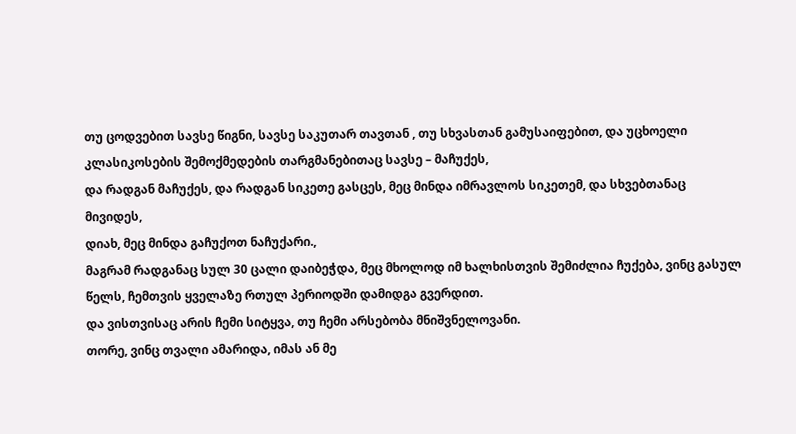თუ ცოდვებით სავსე წიგნი, სავსე საკუთარ თავთან , თუ სხვასთან გამუსაიფებით, და უცხოელი კლასიკოსების შემოქმედების თარგმანებითაც სავსე – მაჩუქეს,
და რადგან მაჩუქეს, და რადგან სიკეთე გასცეს, მეც მინდა იმრავლოს სიკეთემ, და სხვებთანაც მივიდეს,
დიახ, მეც მინდა გაჩუქოთ ნაჩუქარი.,
მაგრამ რადგანაც სულ 30 ცალი დაიბეჭდა, მეც მხოლოდ იმ ხალხისთვის შემიძლია ჩუქება, ვინც გასულ წელს, ჩემთვის ყველაზე რთულ პერიოდში დამიდგა გვერდით.
და ვისთვისაც არის ჩემი სიტყვა, თუ ჩემი არსებობა მნიშვნელოვანი.
თორე, ვინც თვალი ამარიდა, იმას ან მე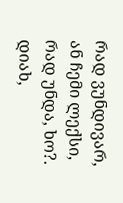რად ვუნდივარ, ან ჩემი ლექსი, რად უნდა, ხო?.
დიახ,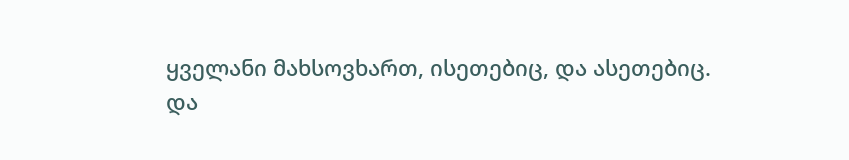ყველანი მახსოვხართ, ისეთებიც, და ასეთებიც.
და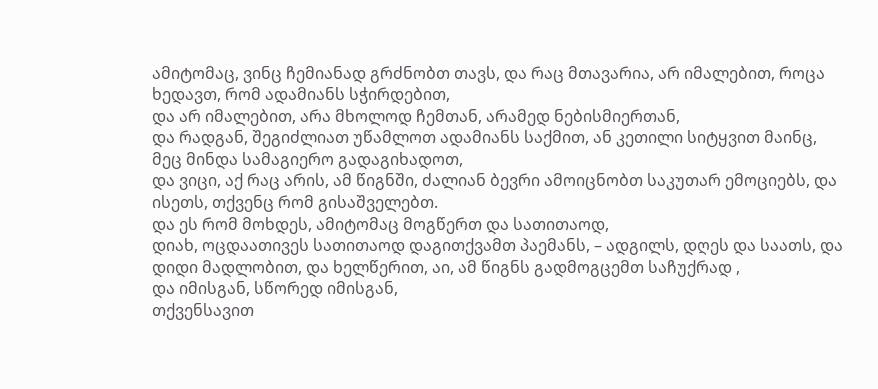ამიტომაც, ვინც ჩემიანად გრძნობთ თავს, და რაც მთავარია, არ იმალებით, როცა ხედავთ, რომ ადამიანს სჭირდებით,
და არ იმალებით, არა მხოლოდ ჩემთან, არამედ ნებისმიერთან,
და რადგან, შეგიძლიათ უწამლოთ ადამიანს საქმით, ან კეთილი სიტყვით მაინც,
მეც მინდა სამაგიერო გადაგიხადოთ,
და ვიცი, აქ რაც არის, ამ წიგნში, ძალიან ბევრი ამოიცნობთ საკუთარ ემოციებს, და ისეთს, თქვენც რომ გისაშველებთ.
და ეს რომ მოხდეს, ამიტომაც მოგწერთ და სათითაოდ,
დიახ, ოცდაათივეს სათითაოდ დაგითქვამთ პაემანს, – ადგილს, დღეს და საათს, და დიდი მადლობით, და ხელწერით, აი, ამ წიგნს გადმოგცემთ საჩუქრად ,
და იმისგან, სწორედ იმისგან,
თქვენსავით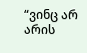“ვინც არ არის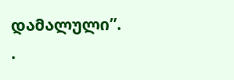დამალული”.
.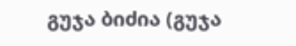გუჯა ბიძია (გუჯა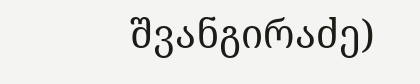შვანგირაძე)